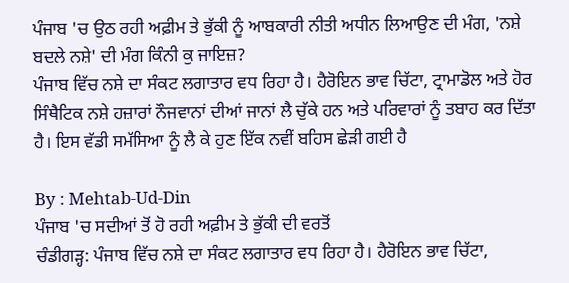ਪੰਜਾਬ 'ਚ ਉਠ ਰਹੀ ਅਫ਼ੀਮ ਤੇ ਭੁੱਕੀ ਨੂੰ ਆਬਕਾਰੀ ਨੀਤੀ ਅਧੀਨ ਲਿਆਉਣ ਦੀ ਮੰਗ, 'ਨਸ਼ੇ ਬਦਲੇ ਨਸ਼ੇ' ਦੀ ਮੰਗ ਕਿੰਨੀ ਕੁ ਜਾਇਜ਼?
ਪੰਜਾਬ ਵਿੱਚ ਨਸ਼ੇ ਦਾ ਸੰਕਟ ਲਗਾਤਾਰ ਵਧ ਰਿਹਾ ਹੈ। ਹੈਰੋਇਨ ਭਾਵ ਚਿੱਟਾ, ਟ੍ਰਾਮਾਡੋਲ ਅਤੇ ਹੋਰ ਸਿੰਥੈਟਿਕ ਨਸ਼ੇ ਹਜ਼ਾਰਾਂ ਨੌਜਵਾਨਾਂ ਦੀਆਂ ਜਾਨਾਂ ਲੈ ਚੁੱਕੇ ਹਨ ਅਤੇ ਪਰਿਵਾਰਾਂ ਨੂੰ ਤਬਾਹ ਕਰ ਦਿੱਤਾ ਹੈ। ਇਸ ਵੱਡੀ ਸਮੱਸਿਆ ਨੂੰ ਲੈ ਕੇ ਹੁਣ ਇੱਕ ਨਵੀਂ ਬਹਿਸ ਛੇੜੀ ਗਈ ਹੈ

By : Mehtab-Ud-Din
ਪੰਜਾਬ 'ਚ ਸਦੀਆਂ ਤੋਂ ਹੋ ਰਹੀ ਅਫ਼ੀਮ ਤੇ ਭੁੱਕੀ ਦੀ ਵਰਤੋਂ
ਚੰਡੀਗੜ੍ਹ: ਪੰਜਾਬ ਵਿੱਚ ਨਸ਼ੇ ਦਾ ਸੰਕਟ ਲਗਾਤਾਰ ਵਧ ਰਿਹਾ ਹੈ। ਹੈਰੋਇਨ ਭਾਵ ਚਿੱਟਾ,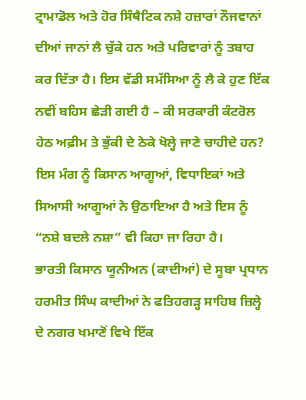ਟ੍ਰਾਮਾਡੋਲ ਅਤੇ ਹੋਰ ਸਿੰਥੈਟਿਕ ਨਸ਼ੇ ਹਜ਼ਾਰਾਂ ਨੌਜਵਾਨਾਂ ਦੀਆਂ ਜਾਨਾਂ ਲੈ ਚੁੱਕੇ ਹਨ ਅਤੇ ਪਰਿਵਾਰਾਂ ਨੂੰ ਤਬਾਹ ਕਰ ਦਿੱਤਾ ਹੈ। ਇਸ ਵੱਡੀ ਸਮੱਸਿਆ ਨੂੰ ਲੈ ਕੇ ਹੁਣ ਇੱਕ ਨਵੀਂ ਬਹਿਸ ਛੇੜੀ ਗਈ ਹੈ – ਕੀ ਸਰਕਾਰੀ ਕੰਟਰੋਲ ਹੇਠ ਅਫ਼ੀਮ ਤੇ ਭੁੱਕੀ ਦੇ ਠੇਕੇ ਖੋਲ੍ਹੇ ਜਾਣੇ ਚਾਹੀਦੇ ਹਨ? ਇਸ ਮੰਗ ਨੂੰ ਕਿਸਾਨ ਆਗੂਆਂ, ਵਿਧਾਇਕਾਂ ਅਤੇ ਸਿਆਸੀ ਆਗੂਆਂ ਨੇ ਉਠਾਇਆ ਹੈ ਅਤੇ ਇਸ ਨੂੰ “ਨਸ਼ੇ ਬਦਲੇ ਨਸ਼ਾ” ਵੀ ਕਿਹਾ ਜਾ ਰਿਹਾ ਹੈ।
ਭਾਰਤੀ ਕਿਸਾਨ ਯੂਨੀਅਨ (ਕਾਦੀਆਂ) ਦੇ ਸੂਬਾ ਪ੍ਰਧਾਨ ਹਰਮੀਤ ਸਿੰਘ ਕਾਦੀਆਂ ਨੇ ਫਤਿਹਗੜ੍ਹ ਸਾਹਿਬ ਜ਼ਿਲ੍ਹੇ ਦੇ ਨਗਰ ਖਮਾਣੋਂ ਵਿਖੇ ਇੱਕ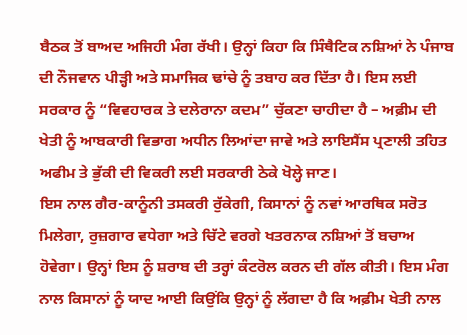ਬੈਠਕ ਤੋਂ ਬਾਅਦ ਅਜਿਹੀ ਮੰਗ ਰੱਖੀ। ਉਨ੍ਹਾਂ ਕਿਹਾ ਕਿ ਸਿੰਥੈਟਿਕ ਨਸ਼ਿਆਂ ਨੇ ਪੰਜਾਬ ਦੀ ਨੌਜਵਾਨ ਪੀੜ੍ਹੀ ਅਤੇ ਸਮਾਜਿਕ ਢਾਂਚੇ ਨੂੰ ਤਬਾਹ ਕਰ ਦਿੱਤਾ ਹੈ। ਇਸ ਲਈ ਸਰਕਾਰ ਨੂੰ “ਵਿਵਹਾਰਕ ਤੇ ਦਲੇਰਾਨਾ ਕਦਮ” ਚੁੱਕਣਾ ਚਾਹੀਦਾ ਹੈ – ਅਫ਼ੀਮ ਦੀ ਖੇਤੀ ਨੂੰ ਆਬਕਾਰੀ ਵਿਭਾਗ ਅਧੀਨ ਲਿਆਂਦਾ ਜਾਵੇ ਅਤੇ ਲਾਇਸੈਂਸ ਪ੍ਰਣਾਲੀ ਤਹਿਤ ਅਫੀਮ ਤੇ ਭੁੱਕੀ ਦੀ ਵਿਕਰੀ ਲਈ ਸਰਕਾਰੀ ਠੇਕੇ ਖੋਲ੍ਹੇ ਜਾਣ।
ਇਸ ਨਾਲ ਗੈਰ-ਕਾਨੂੰਨੀ ਤਸਕਰੀ ਰੁੱਕੇਗੀ, ਕਿਸਾਨਾਂ ਨੂੰ ਨਵਾਂ ਆਰਥਿਕ ਸਰੋਤ ਮਿਲੇਗਾ, ਰੁਜ਼ਗਾਰ ਵਧੇਗਾ ਅਤੇ ਚਿੱਟੇ ਵਰਗੇ ਖਤਰਨਾਕ ਨਸ਼ਿਆਂ ਤੋਂ ਬਚਾਅ ਹੋਵੇਗਾ। ਉਨ੍ਹਾਂ ਇਸ ਨੂੰ ਸ਼ਰਾਬ ਦੀ ਤਰ੍ਹਾਂ ਕੰਟਰੋਲ ਕਰਨ ਦੀ ਗੱਲ ਕੀਤੀ। ਇਸ ਮੰਗ ਨਾਲ ਕਿਸਾਨਾਂ ਨੂੰ ਯਾਦ ਆਈ ਕਿਉਂਕਿ ਉਨ੍ਹਾਂ ਨੂੰ ਲੱਗਦਾ ਹੈ ਕਿ ਅਫ਼ੀਮ ਖੇਤੀ ਨਾਲ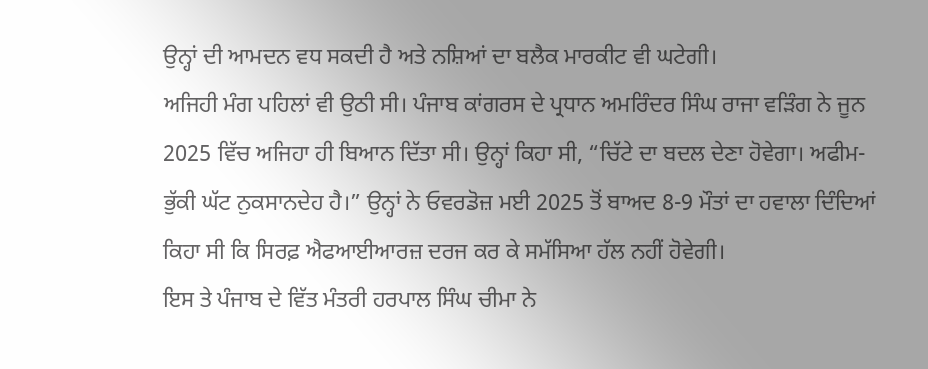ਉਨ੍ਹਾਂ ਦੀ ਆਮਦਨ ਵਧ ਸਕਦੀ ਹੈ ਅਤੇ ਨਸ਼ਿਆਂ ਦਾ ਬਲੈਕ ਮਾਰਕੀਟ ਵੀ ਘਟੇਗੀ।
ਅਜਿਹੀ ਮੰਗ ਪਹਿਲਾਂ ਵੀ ਉਠੀ ਸੀ। ਪੰਜਾਬ ਕਾਂਗਰਸ ਦੇ ਪ੍ਰਧਾਨ ਅਮਰਿੰਦਰ ਸਿੰਘ ਰਾਜਾ ਵੜਿੰਗ ਨੇ ਜੂਨ 2025 ਵਿੱਚ ਅਜਿਹਾ ਹੀ ਬਿਆਨ ਦਿੱਤਾ ਸੀ। ਉਨ੍ਹਾਂ ਕਿਹਾ ਸੀ, “ਚਿੱਟੇ ਦਾ ਬਦਲ ਦੇਣਾ ਹੋਵੇਗਾ। ਅਫੀਮ-ਭੁੱਕੀ ਘੱਟ ਨੁਕਸਾਨਦੇਹ ਹੈ।” ਉਨ੍ਹਾਂ ਨੇ ਓਵਰਡੋਜ਼ ਮਈ 2025 ਤੋਂ ਬਾਅਦ 8-9 ਮੌਤਾਂ ਦਾ ਹਵਾਲਾ ਦਿੰਦਿਆਂ ਕਿਹਾ ਸੀ ਕਿ ਸਿਰਫ਼ ਐਫਆਈਆਰਜ਼ ਦਰਜ ਕਰ ਕੇ ਸਮੱਸਿਆ ਹੱਲ ਨਹੀਂ ਹੋਵੇਗੀ।
ਇਸ ਤੇ ਪੰਜਾਬ ਦੇ ਵਿੱਤ ਮੰਤਰੀ ਹਰਪਾਲ ਸਿੰਘ ਚੀਮਾ ਨੇ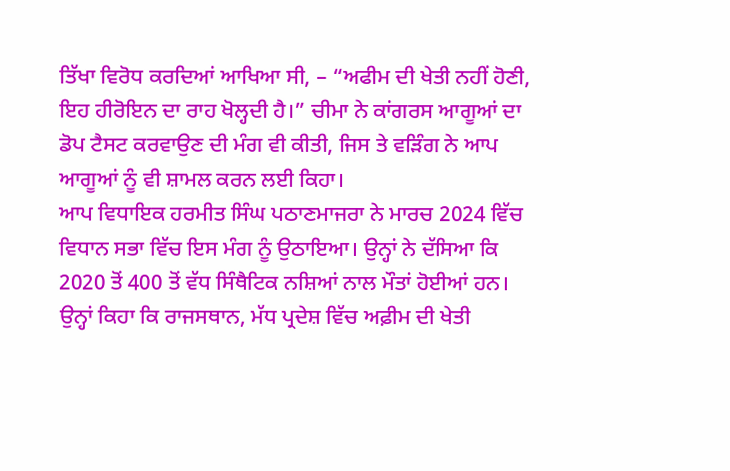ਤਿੱਖਾ ਵਿਰੋਧ ਕਰਦਿਆਂ ਆਖਿਆ ਸੀ, – “ਅਫੀਮ ਦੀ ਖੇਤੀ ਨਹੀਂ ਹੋਣੀ, ਇਹ ਹੀਰੋਇਨ ਦਾ ਰਾਹ ਖੋਲ੍ਹਦੀ ਹੈ।” ਚੀਮਾ ਨੇ ਕਾਂਗਰਸ ਆਗੂਆਂ ਦਾ ਡੋਪ ਟੈਸਟ ਕਰਵਾਉਣ ਦੀ ਮੰਗ ਵੀ ਕੀਤੀ, ਜਿਸ ਤੇ ਵੜਿੰਗ ਨੇ ਆਪ ਆਗੂਆਂ ਨੂੰ ਵੀ ਸ਼ਾਮਲ ਕਰਨ ਲਈ ਕਿਹਾ।
ਆਪ ਵਿਧਾਇਕ ਹਰਮੀਤ ਸਿੰਘ ਪਠਾਣਮਾਜਰਾ ਨੇ ਮਾਰਚ 2024 ਵਿੱਚ ਵਿਧਾਨ ਸਭਾ ਵਿੱਚ ਇਸ ਮੰਗ ਨੂੰ ਉਠਾਇਆ। ਉਨ੍ਹਾਂ ਨੇ ਦੱਸਿਆ ਕਿ 2020 ਤੋਂ 400 ਤੋਂ ਵੱਧ ਸਿੰਥੈਟਿਕ ਨਸ਼ਿਆਂ ਨਾਲ ਮੌਤਾਂ ਹੋਈਆਂ ਹਨ। ਉਨ੍ਹਾਂ ਕਿਹਾ ਕਿ ਰਾਜਸਥਾਨ, ਮੱਧ ਪ੍ਰਦੇਸ਼ ਵਿੱਚ ਅਫ਼ੀਮ ਦੀ ਖੇਤੀ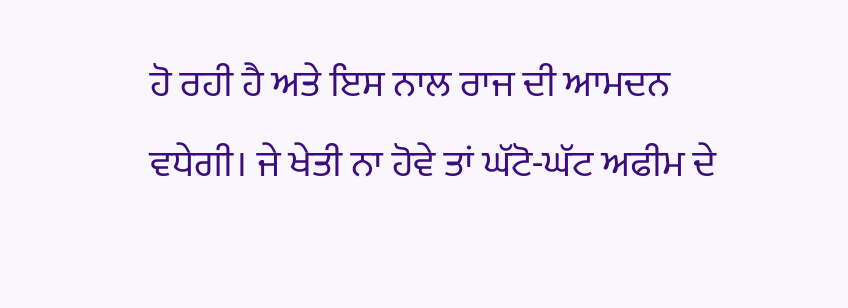ਹੋ ਰਹੀ ਹੈ ਅਤੇ ਇਸ ਨਾਲ ਰਾਜ ਦੀ ਆਮਦਨ ਵਧੇਗੀ। ਜੇ ਖੇਤੀ ਨਾ ਹੋਵੇ ਤਾਂ ਘੱਟੋ-ਘੱਟ ਅਫੀਮ ਦੇ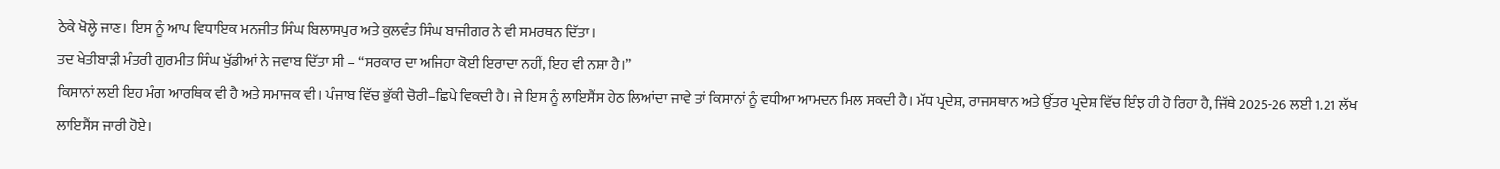ਠੇਕੇ ਖੋਲ੍ਹੇ ਜਾਣ। ਇਸ ਨੂੰ ਆਪ ਵਿਧਾਇਕ ਮਨਜੀਤ ਸਿੰਘ ਬਿਲਾਸਪੁਰ ਅਤੇ ਕੁਲਵੰਤ ਸਿੰਘ ਬਾਜੀਗਰ ਨੇ ਵੀ ਸਮਰਥਨ ਦਿੱਤਾ।
ਤਦ ਖੇਤੀਬਾੜੀ ਮੰਤਰੀ ਗੁਰਮੀਤ ਸਿੰਘ ਖੁੱਡੀਆਂ ਨੇ ਜਵਾਬ ਦਿੱਤਾ ਸੀ – “ਸਰਕਾਰ ਦਾ ਅਜਿਹਾ ਕੋਈ ਇਰਾਦਾ ਨਹੀਂ, ਇਹ ਵੀ ਨਸ਼ਾ ਹੈ।”
ਕਿਸਾਨਾਂ ਲਈ ਇਹ ਮੰਗ ਆਰਥਿਕ ਵੀ ਹੈ ਅਤੇ ਸਮਾਜਕ ਵੀ। ਪੰਜਾਬ ਵਿੱਚ ਭੁੱਕੀ ਚੋਰੀ–ਛਿਪੇ ਵਿਕਦੀ ਹੈ। ਜੇ ਇਸ ਨੂੰ ਲਾਇਸੈਂਸ ਹੇਠ ਲਿਆਂਦਾ ਜਾਵੇ ਤਾਂ ਕਿਸਾਨਾਂ ਨੂੰ ਵਧੀਆ ਆਮਦਨ ਮਿਲ ਸਕਦੀ ਹੈ। ਮੱਧ ਪ੍ਰਦੇਸ਼, ਰਾਜਸਥਾਨ ਅਤੇ ਉੱਤਰ ਪ੍ਰਦੇਸ਼ ਵਿੱਚ ਇੰਝ ਹੀ ਹੋ ਰਿਹਾ ਹੈ, ਜਿੱਥੇ 2025-26 ਲਈ 1.21 ਲੱਖ ਲਾਇਸੈਂਸ ਜਾਰੀ ਹੋਏ।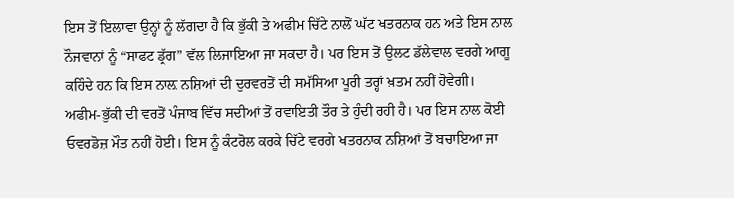ਇਸ ਤੋਂ ਇਲਾਵਾ ਉਨ੍ਹਾਂ ਨੂੰ ਲੱਗਦਾ ਹੈ ਕਿ ਭੁੱਕੀ ਤੇ ਅਫੀਮ ਚਿੱਟੇ ਨਾਲੋਂ ਘੱਟ ਖਤਰਨਾਕ ਹਨ ਅਤੇ ਇਸ ਨਾਲ ਨੌਜਵਾਨਾਂ ਨੂੰ “ਸਾਫਟ ਡ੍ਰੱਗ” ਵੱਲ ਲਿਜਾਇਆ ਜਾ ਸਕਦਾ ਹੈ। ਪਰ ਇਸ ਤੋਂ ਉਲਟ ਡੱਲੇਵਾਲ ਵਰਗੇ ਆਗੂ ਕਹਿੰਦੇ ਹਨ ਕਿ ਇਸ ਨਾਲ਼ ਨਸ਼ਿਆਂ ਦੀ ਦੁਰਵਰਤੋਂ ਦੀ ਸਮੱਸਿਆ ਪੂਰੀ ਤਰ੍ਹਾਂ ਖ਼ਤਮ ਨਹੀਂ ਹੋਵੇਗੀ।
ਅਫੀਮ-ਭੁੱਕੀ ਦੀ ਵਰਤੋਂ ਪੰਜਾਬ ਵਿੱਚ ਸਦੀਆਂ ਤੋਂ ਰਵਾਇਤੀ ਤੌਰ ਤੇ ਹੁੰਦੀ ਰਹੀ ਹੈ। ਪਰ ਇਸ ਨਾਲ ਕੋਈ ਓਵਰਡੋਜ਼ ਮੌਤ ਨਹੀਂ ਹੋਈ। ਇਸ ਨੂੰ ਕੰਟਰੋਲ ਕਰਕੇ ਚਿੱਟੇ ਵਰਗੇ ਖਤਰਨਾਕ ਨਸ਼ਿਆਂ ਤੋਂ ਬਚਾਇਆ ਜਾ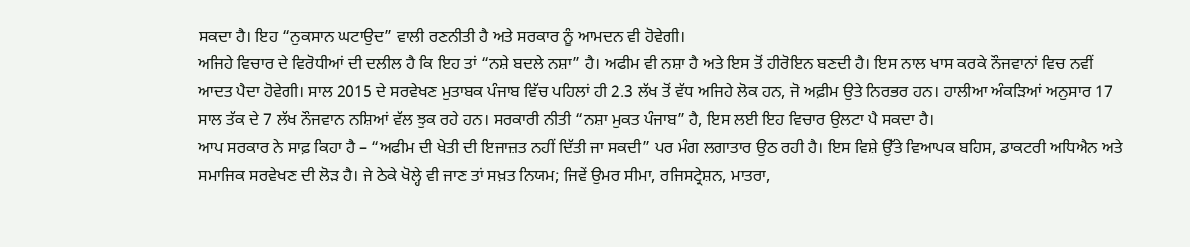ਸਕਦਾ ਹੈ। ਇਹ “ਨੁਕਸਾਨ ਘਟਾਉਦ” ਵਾਲੀ ਰਣਨੀਤੀ ਹੈ ਅਤੇ ਸਰਕਾਰ ਨੂੰ ਆਮਦਨ ਵੀ ਹੋਵੇਗੀ।
ਅਜਿਹੇ ਵਿਚਾਰ ਦੇ ਵਿਰੋਧੀਆਂ ਦੀ ਦਲੀਲ ਹੈ ਕਿ ਇਹ ਤਾਂ “ਨਸ਼ੇ ਬਦਲੇ ਨਸ਼ਾ” ਹੈ। ਅਫੀਮ ਵੀ ਨਸ਼ਾ ਹੈ ਅਤੇ ਇਸ ਤੋਂ ਹੀਰੋਇਨ ਬਣਦੀ ਹੈ। ਇਸ ਨਾਲ ਖਾਸ ਕਰਕੇ ਨੌਜਵਾਨਾਂ ਵਿਚ ਨਵੀਂ ਆਦਤ ਪੈਦਾ ਹੋਵੇਗੀ। ਸਾਲ 2015 ਦੇ ਸਰਵੇਖਣ ਮੁਤਾਬਕ ਪੰਜਾਬ ਵਿੱਚ ਪਹਿਲਾਂ ਹੀ 2.3 ਲੱਖ ਤੋਂ ਵੱਧ ਅਜਿਹੇ ਲੋਕ ਹਨ, ਜੋ ਅਫ਼ੀਮ ਉਤੇ ਨਿਰਭਰ ਹਨ। ਹਾਲੀਆ ਅੰਕੜਿਆਂ ਅਨੁਸਾਰ 17 ਸਾਲ ਤੱਕ ਦੇ 7 ਲੱਖ ਨੌਜਵਾਨ ਨਸ਼ਿਆਂ ਵੱਲ ਝੁਕ ਰਹੇ ਹਨ। ਸਰਕਾਰੀ ਨੀਤੀ “ਨਸ਼ਾ ਮੁਕਤ ਪੰਜਾਬ” ਹੈ, ਇਸ ਲਈ ਇਹ ਵਿਚਾਰ ਉਲਟਾ ਪੈ ਸਕਦਾ ਹੈ।
ਆਪ ਸਰਕਾਰ ਨੇ ਸਾਫ਼ ਕਿਹਾ ਹੈ – “ਅਫੀਮ ਦੀ ਖੇਤੀ ਦੀ ਇਜਾਜ਼ਤ ਨਹੀਂ ਦਿੱਤੀ ਜਾ ਸਕਦੀ” ਪਰ ਮੰਗ ਲਗਾਤਾਰ ਉਠ ਰਹੀ ਹੈ। ਇਸ ਵਿਸ਼ੇ ਉੱਤੇ ਵਿਆਪਕ ਬਹਿਸ, ਡਾਕਟਰੀ ਅਧਿਐਨ ਅਤੇ ਸਮਾਜਿਕ ਸਰਵੇਖਣ ਦੀ ਲੋੜ ਹੈ। ਜੇ ਠੇਕੇ ਖੋਲ੍ਹੇ ਵੀ ਜਾਣ ਤਾਂ ਸਖ਼ਤ ਨਿਯਮ; ਜਿਵੇਂ ਉਮਰ ਸੀਮਾ, ਰਜਿਸਟ੍ਰੇਸ਼ਨ, ਮਾਤਰਾ,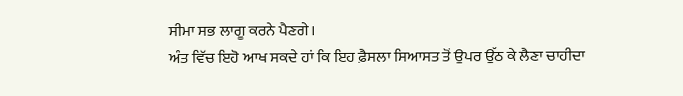ਸੀਮਾ ਸਭ ਲਾਗੂ ਕਰਨੇ ਪੈਣਗੇ।
ਅੰਤ ਵਿੱਚ ਇਹੋ ਆਖ ਸਕਦੇ ਹਾਂ ਕਿ ਇਹ ਫ਼ੈਸਲਾ ਸਿਆਸਤ ਤੋਂ ਉਪਰ ਉੱਠ ਕੇ ਲੈਣਾ ਚਾਹੀਦਾ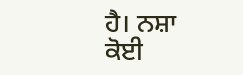ਹੈ। ਨਸ਼ਾ ਕੋਈ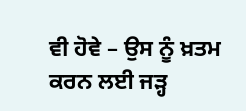ਵੀ ਹੋਵੇ – ਉਸ ਨੂੰ ਖ਼ਤਮ ਕਰਨ ਲਈ ਜੜ੍ਹ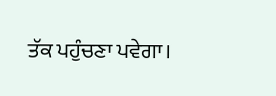ਤੱਕ ਪਹੁੰਚਣਾ ਪਵੇਗਾ।